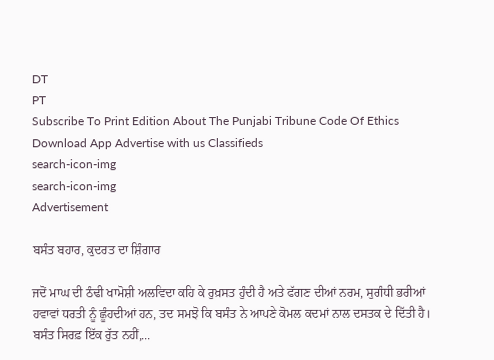DT
PT
Subscribe To Print Edition About The Punjabi Tribune Code Of Ethics Download App Advertise with us Classifieds
search-icon-img
search-icon-img
Advertisement

ਬਸੰਤ ਬਹਾਰ, ਕੁਦਰਤ ਦਾ ਸ਼ਿੰਗਾਰ

ਜਦੋਂ ਮਾਘ ਦੀ ਠੰਢੀ ਖਾਮੋਸ਼ੀ ਅਲਵਿਦਾ ਕਹਿ ਕੇ ਰੁਖ਼ਸਤ ਹੁੰਦੀ ਹੈ ਅਤੇ ਫੱਗਣ ਦੀਆਂ ਨਰਮ, ਸੁਗੰਧੀ ਭਰੀਆਂ ਹਵਾਵਾਂ ਧਰਤੀ ਨੂੰ ਛੂੰਹਦੀਆਂ ਹਨ, ਤਦ ਸਮਝੋ ਕਿ ਬਸੰਤ ਨੇ ਆਪਣੇ ਕੋਮਲ ਕਦਮਾਂ ਨਾਲ ਦਸਤਕ ਦੇ ਦਿੱਤੀ ਹੈ। ਬਸੰਤ ਸਿਰਫ਼ ਇੱਕ ਰੁੱਤ ਨਹੀਂ,...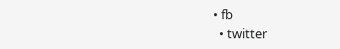• fb
  • twitter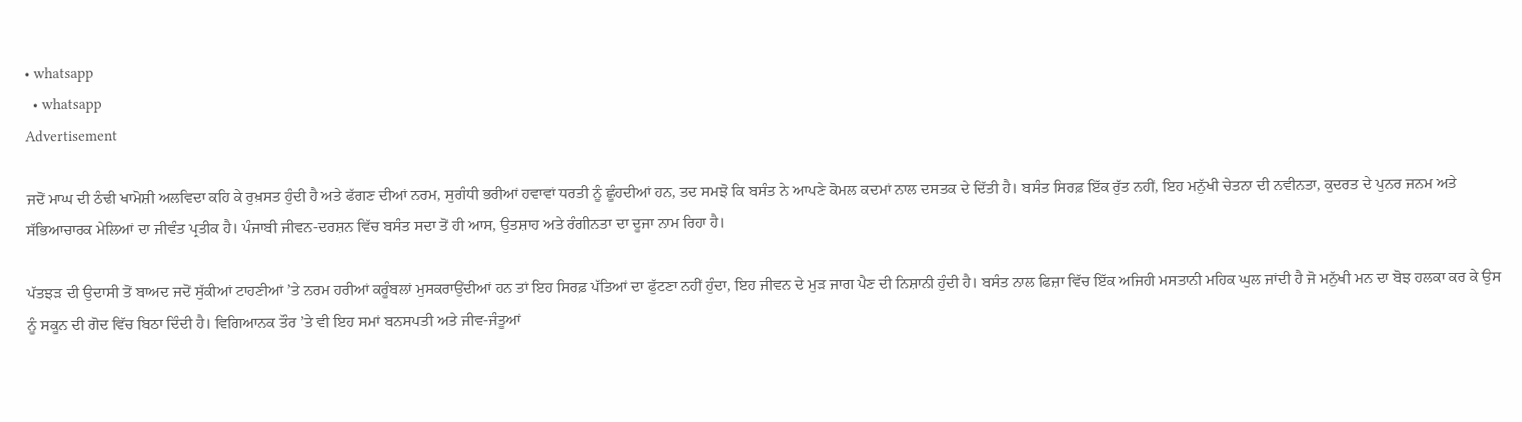• whatsapp
  • whatsapp
Advertisement

ਜਦੋਂ ਮਾਘ ਦੀ ਠੰਢੀ ਖਾਮੋਸ਼ੀ ਅਲਵਿਦਾ ਕਹਿ ਕੇ ਰੁਖ਼ਸਤ ਹੁੰਦੀ ਹੈ ਅਤੇ ਫੱਗਣ ਦੀਆਂ ਨਰਮ, ਸੁਗੰਧੀ ਭਰੀਆਂ ਹਵਾਵਾਂ ਧਰਤੀ ਨੂੰ ਛੂੰਹਦੀਆਂ ਹਨ, ਤਦ ਸਮਝੋ ਕਿ ਬਸੰਤ ਨੇ ਆਪਣੇ ਕੋਮਲ ਕਦਮਾਂ ਨਾਲ ਦਸਤਕ ਦੇ ਦਿੱਤੀ ਹੈ। ਬਸੰਤ ਸਿਰਫ਼ ਇੱਕ ਰੁੱਤ ਨਹੀਂ, ਇਹ ਮਨੁੱਖੀ ਚੇਤਨਾ ਦੀ ਨਵੀਨਤਾ, ਕੁਦਰਤ ਦੇ ਪੁਨਰ ਜਨਮ ਅਤੇ ਸੱਭਿਆਚਾਰਕ ਮੇਲਿਆਂ ਦਾ ਜੀਵੰਤ ਪ੍ਰਤੀਕ ਹੈ। ਪੰਜਾਬੀ ਜੀਵਨ-ਦਰਸ਼ਨ ਵਿੱਚ ਬਸੰਤ ਸਦਾ ਤੋਂ ਹੀ ਆਸ, ਉਤਸ਼ਾਹ ਅਤੇ ਰੰਗੀਨਤਾ ਦਾ ਦੂਜਾ ਨਾਮ ਰਿਹਾ ਹੈ।

ਪੱਤਝੜ ਦੀ ਉਦਾਸੀ ਤੋਂ ਬਾਅਦ ਜਦੋਂ ਸੁੱਕੀਆਂ ਟਾਹਣੀਆਂ ’ਤੇ ਨਰਮ ਹਰੀਆਂ ਕਰੂੰਬਲਾਂ ਮੁਸਕਰਾਉਂਦੀਆਂ ਹਨ ਤਾਂ ਇਹ ਸਿਰਫ਼ ਪੱਤਿਆਂ ਦਾ ਫੁੱਟਣਾ ਨਹੀਂ ਹੁੰਦਾ, ਇਹ ਜੀਵਨ ਦੇ ਮੁੜ ਜਾਗ ਪੈਣ ਦੀ ਨਿਸ਼ਾਨੀ ਹੁੰਦੀ ਹੈ। ਬਸੰਤ ਨਾਲ ਫਿਜ਼ਾ ਵਿੱਚ ਇੱਕ ਅਜਿਹੀ ਮਸਤਾਨੀ ਮਹਿਕ ਘੁਲ ਜਾਂਦੀ ਹੈ ਜੋ ਮਨੁੱਖੀ ਮਨ ਦਾ ਬੋਝ ਹਲਕਾ ਕਰ ਕੇ ਉਸ ਨੂੰ ਸਕੂਨ ਦੀ ਗੋਦ ਵਿੱਚ ਬਿਠਾ ਦਿੰਦੀ ਹੈ। ਵਿਗਿਆਨਕ ਤੌਰ ’ਤੇ ਵੀ ਇਹ ਸਮਾਂ ਬਨਸਪਤੀ ਅਤੇ ਜੀਵ-ਜੰਤੂਆਂ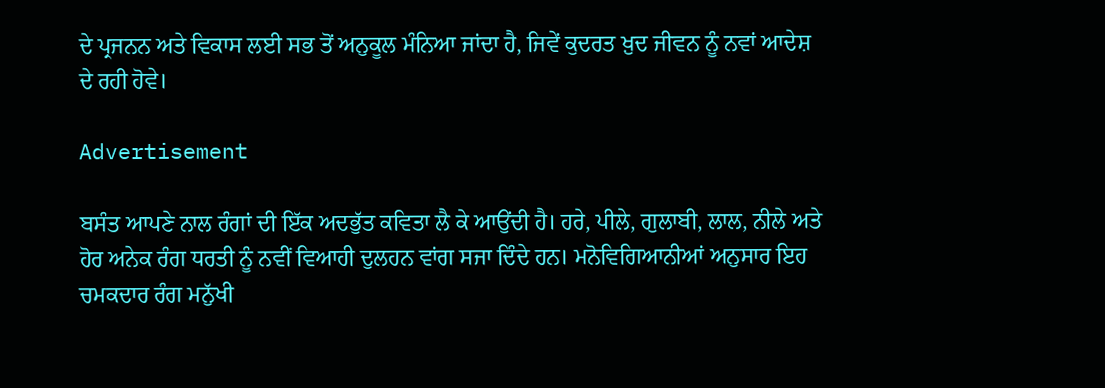ਦੇ ਪ੍ਰਜਨਨ ਅਤੇ ਵਿਕਾਸ ਲਈ ਸਭ ਤੋਂ ਅਨੁਕੂਲ ਮੰਨਿਆ ਜਾਂਦਾ ਹੈ, ਜਿਵੇਂ ਕੁਦਰਤ ਖ਼ੁਦ ਜੀਵਨ ਨੂੰ ਨਵਾਂ ਆਦੇਸ਼ ਦੇ ਰਹੀ ਹੋਵੇ।

Advertisement

ਬਸੰਤ ਆਪਣੇ ਨਾਲ ਰੰਗਾਂ ਦੀ ਇੱਕ ਅਦਭੁੱਤ ਕਵਿਤਾ ਲੈ ਕੇ ਆਉਂਦੀ ਹੈ। ਹਰੇ, ਪੀਲੇ, ਗੁਲਾਬੀ, ਲਾਲ, ਨੀਲੇ ਅਤੇ ਹੋਰ ਅਨੇਕ ਰੰਗ ਧਰਤੀ ਨੂੰ ਨਵੀਂ ਵਿਆਹੀ ਦੁਲਹਨ ਵਾਂਗ ਸਜਾ ਦਿੰਦੇ ਹਨ। ਮਨੋਵਿਗਿਆਨੀਆਂ ਅਨੁਸਾਰ ਇਹ ਚਮਕਦਾਰ ਰੰਗ ਮਨੁੱਖੀ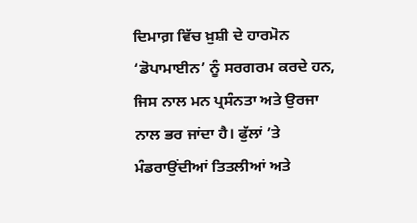ਦਿਮਾਗ਼ ਵਿੱਚ ਖ਼ੁਸ਼ੀ ਦੇ ਹਾਰਮੋਨ ‘ਡੋਪਾਮਾਈਨ’ ਨੂੰ ਸਰਗਰਮ ਕਰਦੇ ਹਨ, ਜਿਸ ਨਾਲ ਮਨ ਪ੍ਰਸੰਨਤਾ ਅਤੇ ਉਰਜਾ ਨਾਲ ਭਰ ਜਾਂਦਾ ਹੈ। ਫੁੱਲਾਂ ’ਤੇ ਮੰਡਰਾਉਂਦੀਆਂ ਤਿਤਲੀਆਂ ਅਤੇ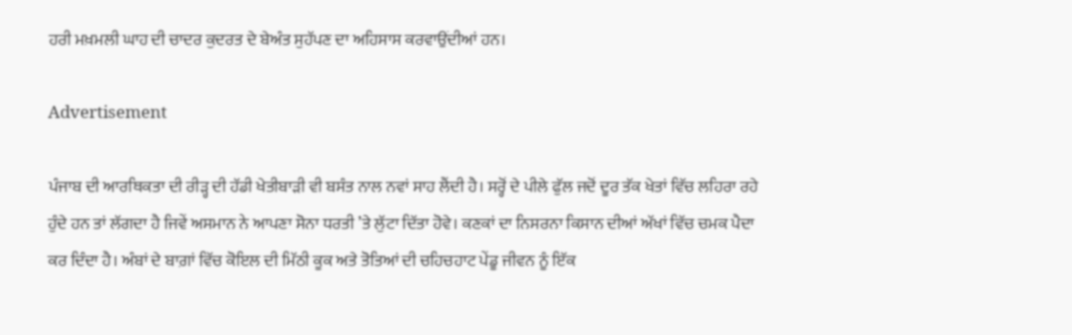ਹਰੀ ਮਖ਼ਮਲੀ ਘਾਹ ਦੀ ਚਾਦਰ ਕੁਦਰਤ ਦੇ ਬੇਅੰਤ ਸੁਹੱਪਣ ਦਾ ਅਹਿਸਾਸ ਕਰਵਾਉਂਦੀਆਂ ਹਨ।

Advertisement

ਪੰਜਾਬ ਦੀ ਆਰਥਿਕਤਾ ਦੀ ਰੀੜ੍ਹ ਦੀ ਹੱਡੀ ਖੇਤੀਬਾੜੀ ਵੀ ਬਸੰਤ ਨਾਲ ਨਵਾਂ ਸਾਹ ਲੈਂਦੀ ਹੈ। ਸਰ੍ਹੋਂ ਦੇ ਪੀਲੇ ਫੁੱਲ ਜਦੋਂ ਦੂਰ ਤੱਕ ਖੇਤਾਂ ਵਿੱਚ ਲਹਿਰਾ ਰਹੇ ਹੁੰਦੇ ਹਨ ਤਾਂ ਲੱਗਦਾ ਹੈ ਜਿਵੇਂ ਅਸਮਾਨ ਨੇ ਆਪਣਾ ਸੋਨਾ ਧਰਤੀ ’ਤੇ ਲੁੱਟਾ ਦਿੱਤਾ ਹੋਵੇ। ਕਣਕਾਂ ਦਾ ਨਿਸਰਨਾ ਕਿਸਾਨ ਦੀਆਂ ਅੱਖਾਂ ਵਿੱਚ ਚਮਕ ਪੈਦਾ ਕਰ ਦਿੰਦਾ ਹੈ। ਅੰਬਾਂ ਦੇ ਬਾਗ਼ਾਂ ਵਿੱਚ ਕੋਇਲ ਦੀ ਮਿੱਠੀ ਕੂਕ ਅਤੇ ਤੋਤਿਆਂ ਦੀ ਚਹਿਚਹਾਟ ਪੇਂਡੂ ਜੀਵਨ ਨੂੰ ਇੱਕ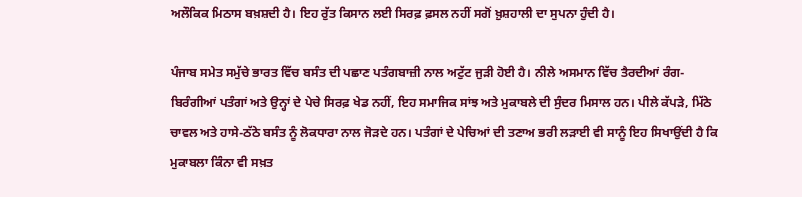ਅਲੌਕਿਕ ਮਿਠਾਸ ਬਖ਼ਸ਼ਦੀ ਹੈ। ਇਹ ਰੁੱਤ ਕਿਸਾਨ ਲਈ ਸਿਰਫ਼ ਫ਼ਸਲ ਨਹੀਂ ਸਗੋਂ ਖ਼ੁਸ਼ਹਾਲੀ ਦਾ ਸੁਪਨਾ ਹੁੰਦੀ ਹੈ।

ਪੰਜਾਬ ਸਮੇਤ ਸਮੁੱਚੇ ਭਾਰਤ ਵਿੱਚ ਬਸੰਤ ਦੀ ਪਛਾਣ ਪਤੰਗਬਾਜ਼ੀ ਨਾਲ ਅਟੁੱਟ ਜੁੜੀ ਹੋਈ ਹੈ। ਨੀਲੇ ਅਸਮਾਨ ਵਿੱਚ ਤੈਰਦੀਆਂ ਰੰਗ-ਬਿਰੰਗੀਆਂ ਪਤੰਗਾਂ ਅਤੇ ਉਨ੍ਹਾਂ ਦੇ ਪੇਚੇ ਸਿਰਫ਼ ਖੇਡ ਨਹੀਂ, ਇਹ ਸਮਾਜਿਕ ਸਾਂਝ ਅਤੇ ਮੁਕਾਬਲੇ ਦੀ ਸੁੰਦਰ ਮਿਸਾਲ ਹਨ। ਪੀਲੇ ਕੱਪੜੇ, ਮਿੱਠੇ ਚਾਵਲ ਅਤੇ ਹਾਸੇ-ਠੱਠੇ ਬਸੰਤ ਨੂੰ ਲੋਕਧਾਰਾ ਨਾਲ ਜੋੜਦੇ ਹਨ। ਪਤੰਗਾਂ ਦੇ ਪੇਚਿਆਂ ਦੀ ਤਣਾਅ ਭਰੀ ਲੜਾਈ ਵੀ ਸਾਨੂੰ ਇਹ ਸਿਖਾਉਂਦੀ ਹੈ ਕਿ ਮੁਕਾਬਲਾ ਕਿੰਨਾ ਵੀ ਸਖ਼ਤ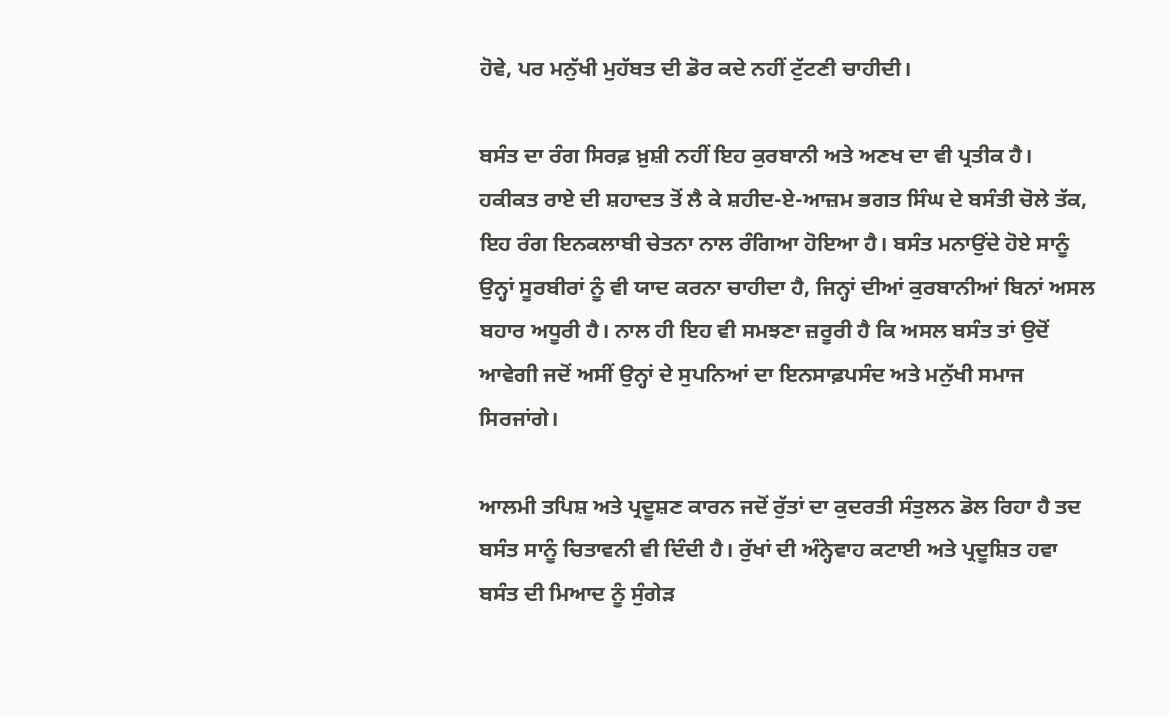ਹੋਵੇ, ਪਰ ਮਨੁੱਖੀ ਮੁਹੱਬਤ ਦੀ ਡੋਰ ਕਦੇ ਨਹੀਂ ਟੁੱਟਣੀ ਚਾਹੀਦੀ।

ਬਸੰਤ ਦਾ ਰੰਗ ਸਿਰਫ਼ ਖ਼ੁਸ਼ੀ ਨਹੀਂ ਇਹ ਕੁਰਬਾਨੀ ਅਤੇ ਅਣਖ ਦਾ ਵੀ ਪ੍ਰਤੀਕ ਹੈ। ਹਕੀਕਤ ਰਾਏ ਦੀ ਸ਼ਹਾਦਤ ਤੋਂ ਲੈ ਕੇ ਸ਼ਹੀਦ-ਏ-ਆਜ਼ਮ ਭਗਤ ਸਿੰਘ ਦੇ ਬਸੰਤੀ ਚੋਲੇ ਤੱਕ, ਇਹ ਰੰਗ ਇਨਕਲਾਬੀ ਚੇਤਨਾ ਨਾਲ ਰੰਗਿਆ ਹੋਇਆ ਹੈ। ਬਸੰਤ ਮਨਾਉਂਦੇ ਹੋਏ ਸਾਨੂੰ ਉਨ੍ਹਾਂ ਸੂਰਬੀਰਾਂ ਨੂੰ ਵੀ ਯਾਦ ਕਰਨਾ ਚਾਹੀਦਾ ਹੈ, ਜਿਨ੍ਹਾਂ ਦੀਆਂ ਕੁਰਬਾਨੀਆਂ ਬਿਨਾਂ ਅਸਲ ਬਹਾਰ ਅਧੂਰੀ ਹੈ। ਨਾਲ ਹੀ ਇਹ ਵੀ ਸਮਝਣਾ ਜ਼ਰੂਰੀ ਹੈ ਕਿ ਅਸਲ ਬਸੰਤ ਤਾਂ ਉਦੋਂ ਆਵੇਗੀ ਜਦੋਂ ਅਸੀਂ ਉਨ੍ਹਾਂ ਦੇ ਸੁਪਨਿਆਂ ਦਾ ਇਨਸਾਫ਼ਪਸੰਦ ਅਤੇ ਮਨੁੱਖੀ ਸਮਾਜ ਸਿਰਜਾਂਗੇ।

ਆਲਮੀ ਤਪਿਸ਼ ਅਤੇ ਪ੍ਰਦੂਸ਼ਣ ਕਾਰਨ ਜਦੋਂ ਰੁੱਤਾਂ ਦਾ ਕੁਦਰਤੀ ਸੰਤੁਲਨ ਡੋਲ ਰਿਹਾ ਹੈ ਤਦ ਬਸੰਤ ਸਾਨੂੰ ਚਿਤਾਵਨੀ ਵੀ ਦਿੰਦੀ ਹੈ। ਰੁੱਖਾਂ ਦੀ ਅੰਨ੍ਹੇਵਾਹ ਕਟਾਈ ਅਤੇ ਪ੍ਰਦੂਸ਼ਿਤ ਹਵਾ ਬਸੰਤ ਦੀ ਮਿਆਦ ਨੂੰ ਸੁੰਗੇੜ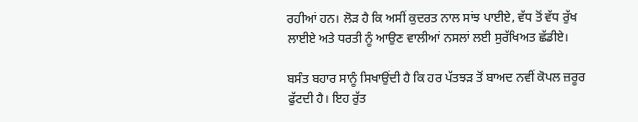ਰਹੀਆਂ ਹਨ। ਲੋੜ ਹੈ ਕਿ ਅਸੀਂ ਕੁਦਰਤ ਨਾਲ ਸਾਂਝ ਪਾਈਏ, ਵੱਧ ਤੋਂ ਵੱਧ ਰੁੱਖ ਲਾਈਏ ਅਤੇ ਧਰਤੀ ਨੂੰ ਆਉਣ ਵਾਲੀਆਂ ਨਸਲਾਂ ਲਈ ਸੁਰੱਖਿਅਤ ਛੱਡੀਏ।

ਬਸੰਤ ਬਹਾਰ ਸਾਨੂੰ ਸਿਖਾਉਂਦੀ ਹੈ ਕਿ ਹਰ ਪੱਤਝੜ ਤੋਂ ਬਾਅਦ ਨਵੀਂ ਕੋਪਲ ਜ਼ਰੂਰ ਫੁੱਟਦੀ ਹੈ। ਇਹ ਰੁੱਤ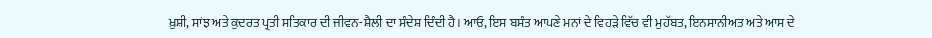ਖ਼ੁਸ਼ੀ, ਸਾਂਝ ਅਤੇ ਕੁਦਰਤ ਪ੍ਰਤੀ ਸਤਿਕਾਰ ਦੀ ਜੀਵਨ-ਸ਼ੈਲੀ ਦਾ ਸੰਦੇਸ਼ ਦਿੰਦੀ ਹੈ। ਆਓ, ਇਸ ਬਸੰਤ ਆਪਣੇ ਮਨਾਂ ਦੇ ਵਿਹੜੇ ਵਿੱਚ ਵੀ ਮੁਹੱਬਤ, ਇਨਸਾਨੀਅਤ ਅਤੇ ਆਸ ਦੇ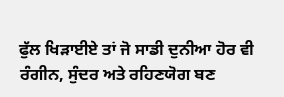ਫੁੱਲ ਖਿੜਾਈਏ ਤਾਂ ਜੋ ਸਾਡੀ ਦੁਨੀਆ ਹੋਰ ਵੀ ਰੰਗੀਨ, ਸੁੰਦਰ ਅਤੇ ਰਹਿਣਯੋਗ ਬਣ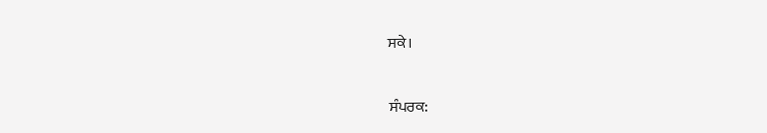ਸਕੇ।

ਸੰਪਰਕ: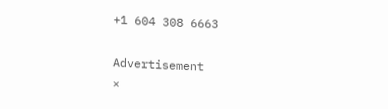+1 604 308 6663

Advertisement
×